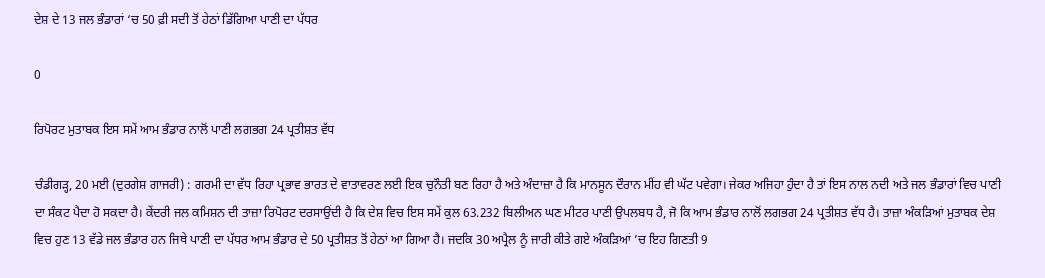ਦੇਸ਼ ਦੇ 13 ਜਲ ਭੰਡਾਰਾਂ ‘ਚ 50 ਫ਼ੀ ਸਦੀ ਤੋਂ ਹੇਠਾਂ ਡਿੱਗਿਆ ਪਾਣੀ ਦਾ ਪੱਧਰ

0

ਰਿਪੋਰਟ ਮੁਤਾਬਕ ਇਸ ਸਮੇਂ ਆਮ ਭੰਡਾਰ ਨਾਲੋਂ ਪਾਣੀ ਲਗਭਗ 24 ਪ੍ਰਤੀਸ਼ਤ ਵੱਧ

ਚੰਡੀਗੜ੍ਹ, 20 ਮਈ (ਦੁਰਗੇਸ਼ ਗਾਜਰੀ) : ਗਰਮੀ ਦਾ ਵੱਧ ਰਿਹਾ ਪ੍ਰਭਾਵ ਭਾਰਤ ਦੇ ਵਾਤਾਵਰਣ ਲਈ ਇਕ ਚੁਨੌਤੀ ਬਣ ਰਿਹਾ ਹੈ ਅਤੇ ਅੰਦਾਜ਼ਾ ਹੈ ਕਿ ਮਾਨਸੂਨ ਦੌਰਾਨ ਮੀਂਹ ਵੀ ਘੱਟ ਪਵੇਗਾ। ਜੇਕਰ ਅਜਿਹਾ ਹੁੰਦਾ ਹੈ ਤਾਂ ਇਸ ਨਾਲ ਨਦੀ ਅਤੇ ਜਲ ਭੰਡਾਰਾਂ ਵਿਚ ਪਾਣੀ ਦਾ ਸੰਕਟ ਪੈਦਾ ਹੋ ਸਕਦਾ ਹੈ। ਕੇਂਦਰੀ ਜਲ ਕਮਿਸ਼ਨ ਦੀ ਤਾਜ਼ਾ ਰਿਪੋਰਟ ਦਰਸਾਉਂਦੀ ਹੈ ਕਿ ਦੇਸ਼ ਵਿਚ ਇਸ ਸਮੇਂ ਕੁਲ 63.232 ਬਿਲੀਅਨ ਘਣ ਮੀਟਰ ਪਾਣੀ ਉਪਲਬਧ ਹੈ, ਜੋ ਕਿ ਆਮ ਭੰਡਾਰ ਨਾਲੋਂ ਲਗਭਗ 24 ਪ੍ਰਤੀਸ਼ਤ ਵੱਧ ਹੈ। ਤਾਜ਼ਾ ਅੰਕੜਿਆਂ ਮੁਤਾਬਕ ਦੇਸ਼ ਵਿਚ ਹੁਣ 13 ਵੱਡੇ ਜਲ ਭੰਡਾਰ ਹਨ ਜਿਥੇ ਪਾਣੀ ਦਾ ਪੱਧਰ ਆਮ ਭੰਡਾਰ ਦੇ 50 ਪ੍ਰਤੀਸ਼ਤ ਤੋਂ ਹੇਠਾਂ ਆ ਗਿਆ ਹੈ। ਜਦਕਿ 30 ਅਪ੍ਰੈਲ ਨੂੰ ਜਾਰੀ ਕੀਤੇ ਗਏ ਅੰਕੜਿਆਂ ’ਚ ਇਹ ਗਿਣਤੀ 9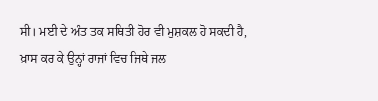ਸੀ। ਮਈ ਦੇ ਅੰਤ ਤਕ ਸਥਿਤੀ ਹੋਰ ਵੀ ਮੁਸ਼ਕਲ ਹੋ ਸਕਦੀ ਹੈ, ਖ਼ਾਸ ਕਰ ਕੇ ਉਨ੍ਹਾਂ ਰਾਜਾਂ ਵਿਚ ਜਿਥੇ ਜਲ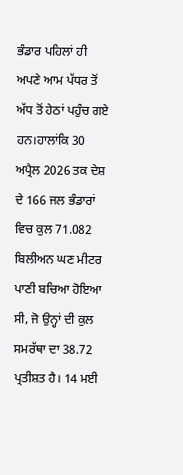ਭੰਡਾਰ ਪਹਿਲਾਂ ਹੀ ਅਪਣੇ ਆਮ ਪੱਧਰ ਤੋਂ ਅੱਧ ਤੋਂ ਹੇਠਾਂ ਪਹੁੰਚ ਗਏ ਹਨ।ਹਾਲਾਂਕਿ 30 ਅਪ੍ਰੈਲ 2026 ਤਕ ਦੇਸ਼ ਦੇ 166 ਜਲ ਭੰਡਾਰਾਂ ਵਿਚ ਕੁਲ 71.082 ਬਿਲੀਅਨ ਘਣ ਮੀਟਰ ਪਾਣੀ ਬਚਿਆ ਹੋਇਆ ਸੀ, ਜੋ ਉਨ੍ਹਾਂ ਦੀ ਕੁਲ ਸਮਰੱਥਾ ਦਾ 38.72 ਪ੍ਰਤੀਸ਼ਤ ਹੈ। 14 ਮਈ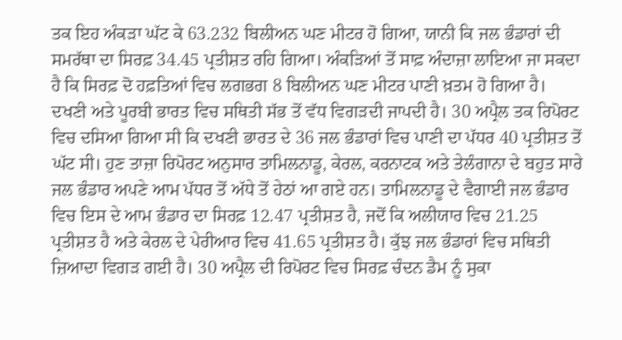ਤਕ ਇਹ ਅੰਕੜਾ ਘੱਟ ਕੇ 63.232 ਬਿਲੀਅਨ ਘਣ ਮੀਟਰ ਹੋ ਗਿਆ, ਯਾਨੀ ਕਿ ਜਲ ਭੰਡਾਰਾਂ ਦੀ ਸਮਰੱਥਾ ਦਾ ਸਿਰਫ਼ 34.45 ਪ੍ਰਤੀਸ਼ਤ ਰਹਿ ਗਿਆ। ਅੰਕੜਿਆਂ ਤੋਂ ਸਾਫ਼ ਅੰਦਾਜ਼ਾ ਲਾਇਆ ਜਾ ਸਕਦਾ ਹੈ ਕਿ ਸਿਰਫ਼ ਦੋ ਹਫ਼ਤਿਆਂ ਵਿਚ ਲਗਭਗ 8 ਬਿਲੀਅਨ ਘਣ ਮੀਟਰ ਪਾਣੀ ਖ਼ਤਮ ਹੋ ਗਿਆ ਹੈ। ਦਖਣੀ ਅਤੇ ਪੂਰਬੀ ਭਾਰਤ ਵਿਚ ਸਥਿਤੀ ਸੱਭ ਤੋਂ ਵੱਧ ਵਿਗੜਦੀ ਜਾਪਦੀ ਹੈ। 30 ਅਪ੍ਰੈਲ ਤਕ ਰਿਪੋਰਟ ਵਿਚ ਦਸਿਆ ਗਿਆ ਸੀ ਕਿ ਦਖਣੀ ਭਾਰਤ ਦੇ 36 ਜਲ ਭੰਡਾਰਾਂ ਵਿਚ ਪਾਣੀ ਦਾ ਪੱਧਰ 40 ਪ੍ਰਤੀਸ਼ਤ ਤੋਂ ਘੱਟ ਸੀ। ਹੁਣ ਤਾਜ਼ਾ ਰਿਪੋਰਟ ਅਨੁਸਾਰ ਤਾਮਿਲਨਾਡੂ, ਕੇਰਲ, ਕਰਨਾਟਕ ਅਤੇ ਤੇਲੰਗਾਨਾ ਦੇ ਬਹੁਤ ਸਾਰੇ ਜਲ ਭੰਡਾਰ ਅਪਣੇ ਆਮ ਪੱਧਰ ਤੋਂ ਅੱਧੇ ਤੋਂ ਹੇਠਾਂ ਆ ਗਏ ਹਨ। ਤਾਮਿਲਨਾਡੂ ਦੇ ਵੈਗਾਈ ਜਲ ਭੰਡਾਰ ਵਿਚ ਇਸ ਦੇ ਆਮ ਭੰਡਾਰ ਦਾ ਸਿਰਫ਼ 12.47 ਪ੍ਰਤੀਸ਼ਤ ਹੈ, ਜਦੋਂ ਕਿ ਅਲੀਯਾਰ ਵਿਚ 21.25 ਪ੍ਰਤੀਸ਼ਤ ਹੈ ਅਤੇ ਕੇਰਲ ਦੇ ਪੇਰੀਆਰ ਵਿਚ 41.65 ਪ੍ਰਤੀਸ਼ਤ ਹੈ। ਕੁੱਝ ਜਲ ਭੰਡਾਰਾਂ ਵਿਚ ਸਥਿਤੀ ਜ਼ਿਆਦਾ ਵਿਗੜ ਗਈ ਹੈ। 30 ਅਪ੍ਰੈਲ ਦੀ ਰਿਪੋਰਟ ਵਿਚ ਸਿਰਫ਼ ਚੰਦਨ ਡੈਮ ਨੂੰ ਸੁਕਾ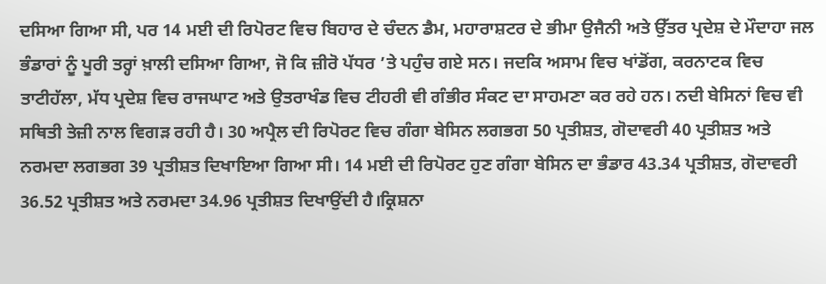ਦਸਿਆ ਗਿਆ ਸੀ, ਪਰ 14 ਮਈ ਦੀ ਰਿਪੋਰਟ ਵਿਚ ਬਿਹਾਰ ਦੇ ਚੰਦਨ ਡੈਮ, ਮਹਾਰਾਸ਼ਟਰ ਦੇ ਭੀਮਾ ਉਜੈਨੀ ਅਤੇ ਉੱਤਰ ਪ੍ਰਦੇਸ਼ ਦੇ ਮੌਦਾਹਾ ਜਲ ਭੰਡਾਰਾਂ ਨੂੰ ਪੂਰੀ ਤਰ੍ਹਾਂ ਖ਼ਾਲੀ ਦਸਿਆ ਗਿਆ, ਜੋ ਕਿ ਜ਼ੀਰੋ ਪੱਧਰ ’ਤੇ ਪਹੁੰਚ ਗਏ ਸਨ। ਜਦਕਿ ਅਸਾਮ ਵਿਚ ਖਾਂਡੋਂਗ, ਕਰਨਾਟਕ ਵਿਚ ਤਾਟੀਹੱਲਾ, ਮੱਧ ਪ੍ਰਦੇਸ਼ ਵਿਚ ਰਾਜਘਾਟ ਅਤੇ ਉਤਰਾਖੰਡ ਵਿਚ ਟੀਹਰੀ ਵੀ ਗੰਭੀਰ ਸੰਕਟ ਦਾ ਸਾਹਮਣਾ ਕਰ ਰਹੇ ਹਨ। ਨਦੀ ਬੇਸਿਨਾਂ ਵਿਚ ਵੀ ਸਥਿਤੀ ਤੇਜ਼ੀ ਨਾਲ ਵਿਗੜ ਰਹੀ ਹੈ। 30 ਅਪ੍ਰੈਲ ਦੀ ਰਿਪੋਰਟ ਵਿਚ ਗੰਗਾ ਬੇਸਿਨ ਲਗਭਗ 50 ਪ੍ਰਤੀਸ਼ਤ, ਗੋਦਾਵਰੀ 40 ਪ੍ਰਤੀਸ਼ਤ ਅਤੇ ਨਰਮਦਾ ਲਗਭਗ 39 ਪ੍ਰਤੀਸ਼ਤ ਦਿਖਾਇਆ ਗਿਆ ਸੀ। 14 ਮਈ ਦੀ ਰਿਪੋਰਟ ਹੁਣ ਗੰਗਾ ਬੇਸਿਨ ਦਾ ਭੰਡਾਰ 43.34 ਪ੍ਰਤੀਸ਼ਤ, ਗੋਦਾਵਰੀ 36.52 ਪ੍ਰਤੀਸ਼ਤ ਅਤੇ ਨਰਮਦਾ 34.96 ਪ੍ਰਤੀਸ਼ਤ ਦਿਖਾਉਂਦੀ ਹੈ।ਕ੍ਰਿਸ਼ਨਾ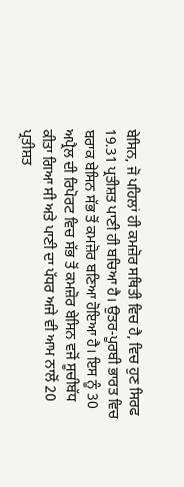ਬੇਸਿਨ, ਜੋ ਪਹਿਲਾਂ ਹੀ ਕਮਜ਼ੋਰ ਸਥਿਤੀ ਵਿਚ ਹੈ, ਵਿਚ ਹੁਣ ਸਿਰਫ 19.31 ਪ੍ਰਤੀਸ਼ਤ ਪਾਣੀ ਹੀ ਬਚਿਆ ਹੈ। ਉਤਰ-ਪੂਰਬੀ ਭਾਰਤ ਵਿਚ ਬਰਾਕ ਬੇਸਿਨ ਸੱਭ ਤੋਂ ਕਮਜ਼ੋਰ ਬਣਿਆ ਹੋਇਆ ਹੈ। ਇਸ ਨੂੰ 30 ਅਪ੍ਰੈਲ ਦੀ ਰਿਪੋਰਟ ਵਿਚ ਸੱਭ ਤੋਂ ਕਮਜ਼ੋਰ ਬੇਸਿਨ ਵਜੋਂ ਸੂਚੀਬੱਧ ਕੀਤਾ ਗਿਆ ਸੀ ਅਤੇ ਪਾਣੀ ਦਾ ਪੱਧਰ ਅਜੇ ਵੀ ਆਮ ਨਾਲੋਂ 20 ਪ੍ਰਤੀਸ਼ਤ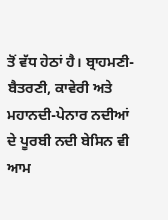ਤੋਂ ਵੱਧ ਹੇਠਾਂ ਹੈ। ਬ੍ਰਾਹਮਣੀ-ਬੈਤਰਣੀ, ਕਾਵੇਰੀ ਅਤੇ ਮਹਾਨਦੀ-ਪੇਨਾਰ ਨਦੀਆਂ ਦੇ ਪੂਰਬੀ ਨਦੀ ਬੇਸਿਨ ਵੀ ਆਮ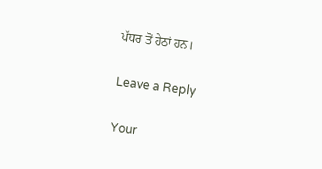ਪੱਧਰ ਤੋਂ ਹੇਠਾਂ ਹਨ।

Leave a Reply

Your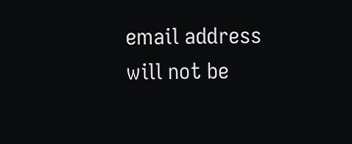email address will not be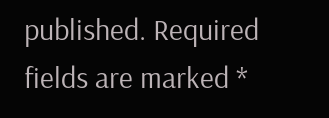published. Required fields are marked *